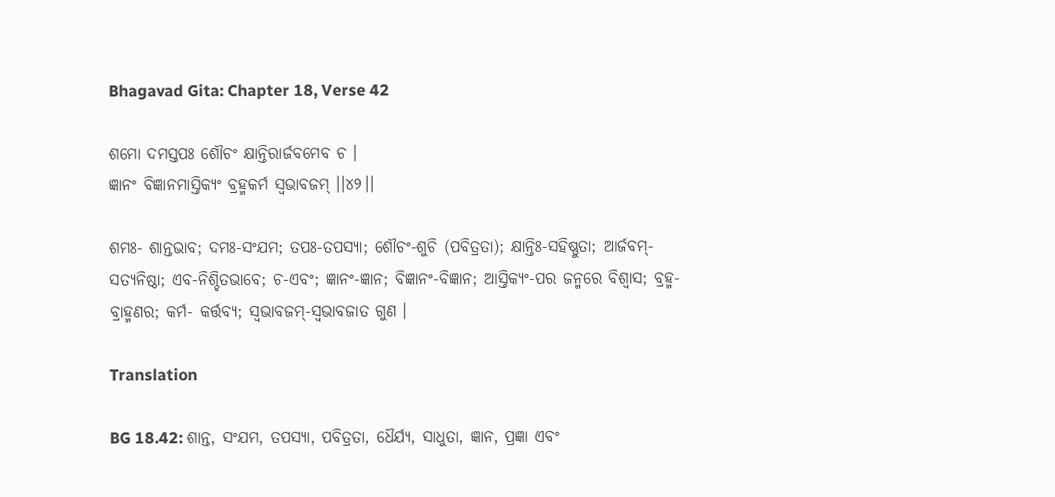Bhagavad Gita: Chapter 18, Verse 42

ଶମୋ ଦମସ୍ତପଃ ଶୌଚଂ କ୍ଷାନ୍ତିରାର୍ଜବମେବ ଚ ।
ଜ୍ଞାନଂ ବିଜ୍ଞାନମାସ୍ତିକ୍ୟଂ ବ୍ରହ୍ମକର୍ମ ସ୍ୱଭାବଜମ୍ ।।୪୨।।

ଶମଃ- ଶାନ୍ତଭାବ; ଦମଃ-ସଂଯମ; ତପଃ-ତପସ୍ୟା; ଶୌଚଂ-ଶୁଚି (ପବିତ୍ରତା); କ୍ଷାନ୍ତିଃ-ସହିଷ୍ଣୁତା; ଆର୍ଜବମ୍‌- ସତ୍ୟନିଷ୍ଠା; ଏବ-ନିଶ୍ଚିତଭାବେ; ଚ-ଏବଂ; ଜ୍ଞାନଂ-ଜ୍ଞାନ; ବିଜ୍ଞାନଂ-ବିଜ୍ଞାନ; ଆସ୍ତିକ୍ୟଂ-ପର ଜନ୍ମରେ ବିଶ୍ୱାସ; ବ୍ରହ୍ମ-ବ୍ରାହ୍ମଣର; କର୍ମ- କର୍ତ୍ତବ୍ୟ; ସ୍ୱଭାବଜମ୍‌-ସ୍ୱଭାବଜାତ ଗୁଣ ।

Translation

BG 18.42: ଶାନ୍ତ, ସଂଯମ, ତପସ୍ୟା, ପବିତ୍ରତା, ଧୈର୍ଯ୍ୟ, ସାଧୁତା, ଜ୍ଞାନ, ପ୍ରଜ୍ଞା ଏବଂ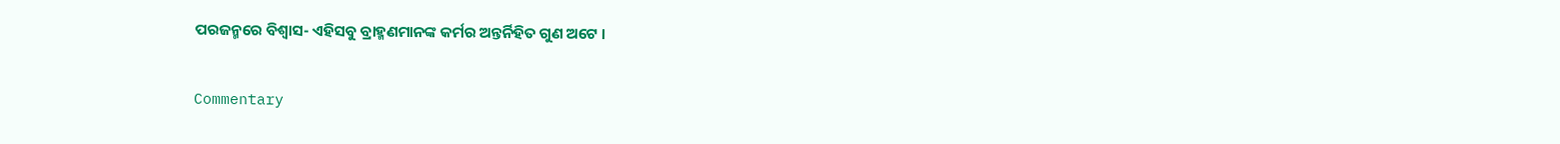ପରଜନ୍ମରେ ବିଶ୍ୱାସ- ଏହିସବୁ ବ୍ରାହ୍ମଣମାନଙ୍କ କର୍ମର ଅନ୍ତର୍ନିହିତ ଗୁଣ ଅଟେ ।

Commentary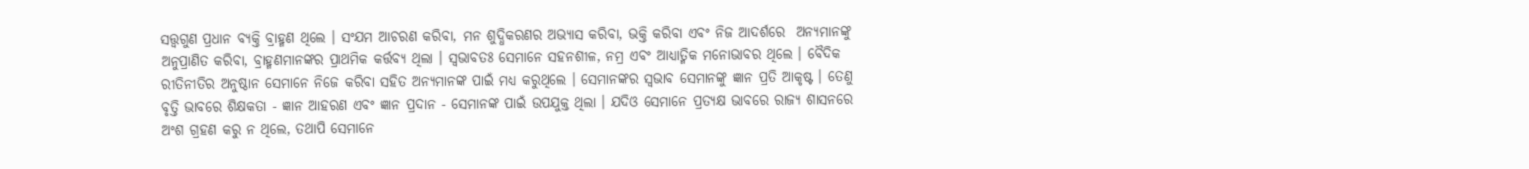ସତ୍ତ୍ୱଗୁଣ ପ୍ରଧାନ ବ୍ୟକ୍ତି ବ୍ରାହ୍ମଣ ଥିଲେ । ସଂଯମ ଆଚରଣ କରିବା, ମନ ଶୁଦ୍ଧିକରଣର ଅଭ୍ୟାସ କରିବା, ଭକ୍ତି କରିବା ଏବଂ ନିଜ ଆଦର୍ଶରେ  ଅନ୍ୟମାନଙ୍କୁ ଅନୁପ୍ରାଣିତ କରିବା, ବ୍ରାହ୍ମଣମାନଙ୍କର ପ୍ରାଥମିକ କର୍ତ୍ତବ୍ୟ ଥିଲା । ସ୍ୱଭାବତଃ ସେମାନେ ସହନଶୀଳ, ନମ୍ର ଏବଂ ଆଧ୍ୟାତ୍ମିକ ମନୋଭାବର ଥିଲେ । ବୈଦିକ ରୀତିନୀତିର ଅନୁଷ୍ଠାନ ସେମାନେ ନିଜେ କରିବା ସହିତ ଅନ୍ୟମାନଙ୍କ ପାଇଁ ମଧ୍ୟ କରୁଥିଲେ । ସେମାନଙ୍କର ସ୍ୱଭାବ ସେମାନଙ୍କୁ ଜ୍ଞାନ ପ୍ରତି ଆକୃଷ୍ଟ । ତେଣୁ ବୃତ୍ତି ଭାବରେ ଶିକ୍ଷକତା - ଜ୍ଞାନ ଆହରଣ ଏବଂ ଜ୍ଞାନ ପ୍ରଦାନ - ସେମାନଙ୍କ ପାଇଁ ଉପଯୁକ୍ତ ଥିଲା । ଯଦିଓ ସେମାନେ ପ୍ରତ୍ୟକ୍ଷ ଭାବରେ ରାଜ୍ୟ ଶାସନରେ ଅଂଶ ଗ୍ରହଣ କରୁ ନ ଥିଲେ, ତଥାପି ସେମାନେ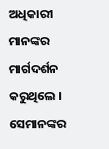ଅଧିକାରୀ ମାନଙ୍କର ମାର୍ଗଦର୍ଶନ କରୁଥିଲେ । ସେମାନଙ୍କର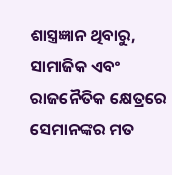ଶାସ୍ତ୍ରଜ୍ଞାନ ଥିବାରୁ, ସାମାଜିକ ଏବଂ ରାଜନୈତିକ କ୍ଷେତ୍ରରେ ସେମାନଙ୍କର ମତ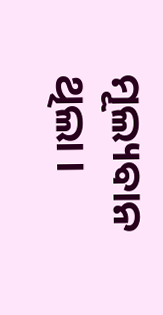ମୂଲ୍ୟବାନ ଥିଲା ।